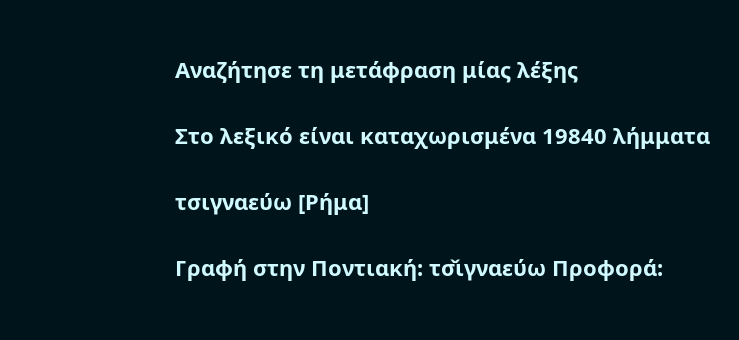Αναζήτησε τη μετάφραση μίας λέξης

Στο λεξικό είναι καταχωρισμένα 19840 λήμματα

τσιγναεύω [Ρήμα]

Γραφή στην Ποντιακή: τσ̌ιγναεύω Προφορά: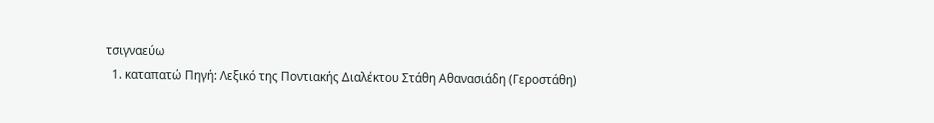τσιγναεύω
  1. καταπατώ Πηγή: Λεξικό της Ποντιακής Διαλέκτου Στάθη Αθανασιάδη (Γεροστάθη)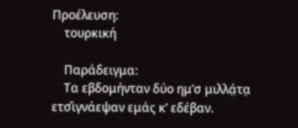Προέλευση:
    τουρκική

    Παράδειγμα:
    Τα εβδομήνταν δύο ημ’σ μιλλά̤τα̤ ετσ̌ιγνάεψαν εμάς κ’ εδέβαν.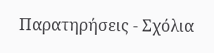Παρατηρήσεις - Σχόλια